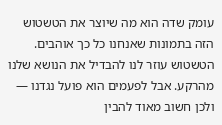עומק שדה הוא מה שיוצר את הטשטוש הזה בתמונות שאנחנו כל כך אוהבים.
הטשטוש עוזר לנו להבדיל את הנושא שלנו מהרקע. אבל לפעמים הוא פועל נגדנו — ולכן חשוב מאוד להבין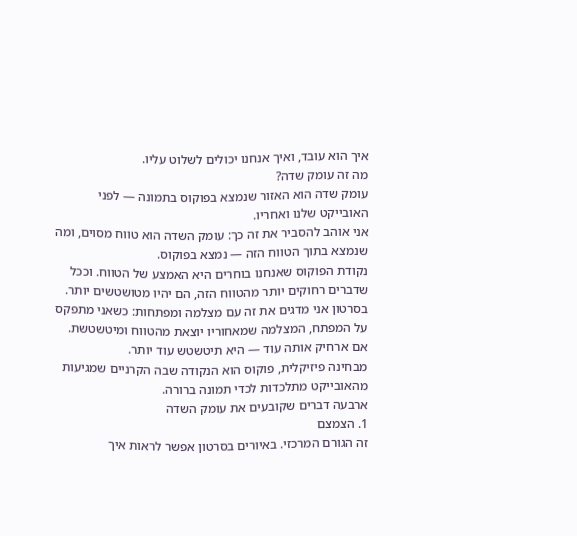איך הוא עובד, ואיך אנחנו יכולים לשלוט עליו.
מה זה עומק שדה?
עומק שדה הוא האזור שנמצא בפוקוס בתמונה — לפני האובייקט שלנו ואחריו.
אני אוהב להסביר את זה כך: עומק השדה הוא טווח מסוים, ומה שנמצא בתוך הטווח הזה — נמצא בפוקוס.
נקודת הפוקוס שאנחנו בוחרים היא האמצע של הטווח. וככל שדברים רחוקים יותר מהטווח הזה, הם יהיו מטושטשים יותר.
בסרטון אני מדגים את זה עם מצלמה ומפתחות: כשאני מתפקס על המפתח, המצלמה שמאחוריו יוצאת מהטווח ומיטשטשת. אם ארחיק אותה עוד — היא תיטשטש עוד יותר.
מבחינה פיזיקלית, פוקוס הוא הנקודה שבה הקרניים שמגיעות מהאובייקט מתלכדות לכדי תמונה ברורה.
ארבעה דברים שקובעים את עומק השדה
1. הצמצם
זה הגורם המרכזי. באיורים בסרטון אפשר לראות איך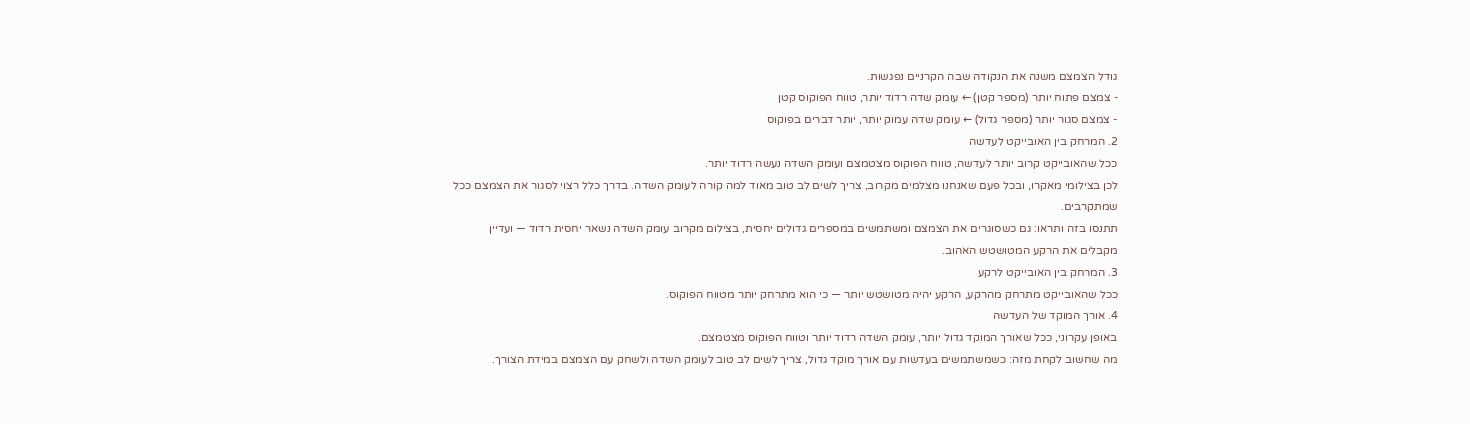גודל הצמצם משנה את הנקודה שבה הקרניים נפגשות.
- צמצם פתוח יותר (מספר קטן) ← עומק שדה רדוד יותר, טווח הפוקוס קטן
- צמצם סגור יותר (מספר גדול) ← עומק שדה עמוק יותר, יותר דברים בפוקוס
2. המרחק בין האובייקט לעדשה
ככל שהאובייקט קרוב יותר לעדשה, טווח הפוקוס מצטמצם ועומק השדה נעשה רדוד יותר.
לכן בצילומי מאקרו, ובכל פעם שאנחנו מצלמים מקרוב, צריך לשים לב טוב מאוד למה קורה לעומק השדה. בדרך כלל רצוי לסגור את הצמצם ככל שמתקרבים.
תתנסו בזה ותראו: גם כשסוגרים את הצמצם ומשתמשים במספרים גדולים יחסית, בצילום מקרוב עומק השדה נשאר יחסית רדוד — ועדיין מקבלים את הרקע המטושטש האהוב.
3. המרחק בין האובייקט לרקע
ככל שהאובייקט מתרחק מהרקע, הרקע יהיה מטושטש יותר — כי הוא מתרחק יותר מטווח הפוקוס.
4. אורך המוקד של העדשה
באופן עקרוני, ככל שאורך המוקד גדול יותר, עומק השדה רדוד יותר וטווח הפוקוס מצטמצם.
מה שחשוב לקחת מזה: כשמשתמשים בעדשות עם אורך מוקד גדול, צריך לשים לב טוב לעומק השדה ולשחק עם הצמצם במידת הצורך.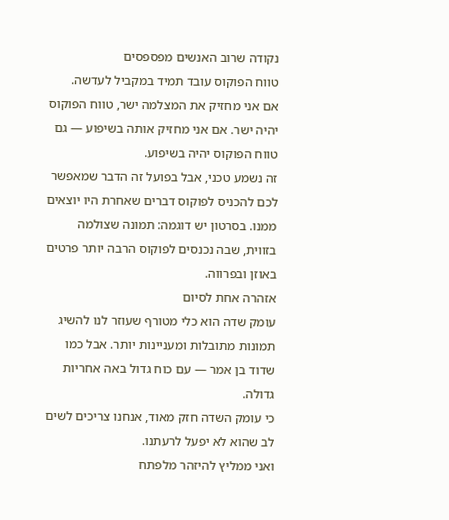נקודה שרוב האנשים מפספסים
טווח הפוקוס עובד תמיד במקביל לעדשה.
אם אני מחזיק את המצלמה ישר, טווח הפוקוס יהיה ישר. אם אני מחזיק אותה בשיפוע — גם טווח הפוקוס יהיה בשיפוע.
זה נשמע טכני, אבל בפועל זה הדבר שמאפשר לכם להכניס לפוקוס דברים שאחרת היו יוצאים ממנו. בסרטון יש דוגמה: תמונה שצולמה בזווית, שבה נכנסים לפוקוס הרבה יותר פרטים באוזן ובפרווה.
אזהרה אחת לסיום
עומק שדה הוא כלי מטורף שעוזר לנו להשיג תמונות מתובלות ומעניינות יותר. אבל כמו שדוד בן אמר — עם כוח גדול באה אחריות גדולה.
כי עומק השדה חזק מאוד, אנחנו צריכים לשים לב שהוא לא יפעל לרעתנו.
ואני ממליץ להיזהר מלפתח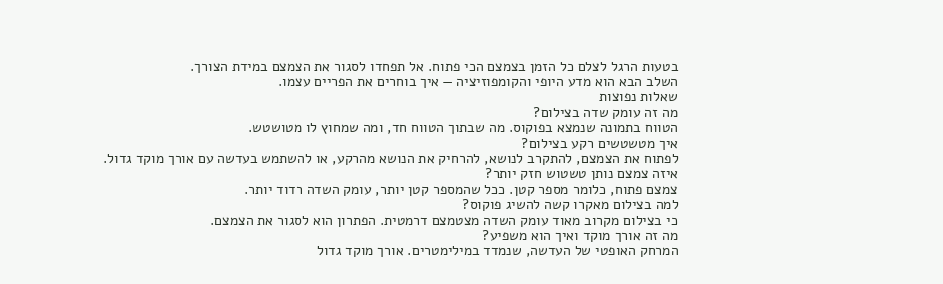בטעות הרגל לצלם כל הזמן בצמצם הכי פתוח. אל תפחדו לסגור את הצמצם במידת הצורך.
השלב הבא הוא מדע היופי והקומפוזיציה — איך בוחרים את הפריים עצמו.
שאלות נפוצות
מה זה עומק שדה בצילום?
הטווח בתמונה שנמצא בפוקוס. מה שבתוך הטווח חד, ומה שמחוץ לו מטושטש.
איך מטשטשים רקע בצילום?
לפתוח את הצמצם, להתקרב לנושא, להרחיק את הנושא מהרקע, או להשתמש בעדשה עם אורך מוקד גדול.
איזה צמצם נותן טשטוש חזק יותר?
צמצם פתוח, כלומר מספר קטן. ככל שהמספר קטן יותר, עומק השדה רדוד יותר.
למה בצילום מאקרו קשה להשיג פוקוס?
כי בצילום מקרוב מאוד עומק השדה מצטמצם דרמטית. הפתרון הוא לסגור את הצמצם.
מה זה אורך מוקד ואיך הוא משפיע?
המרחק האופטי של העדשה, שנמדד במילימטרים. אורך מוקד גדול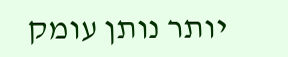יותר נותן עומק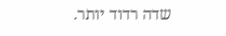שדה רדוד יותר.